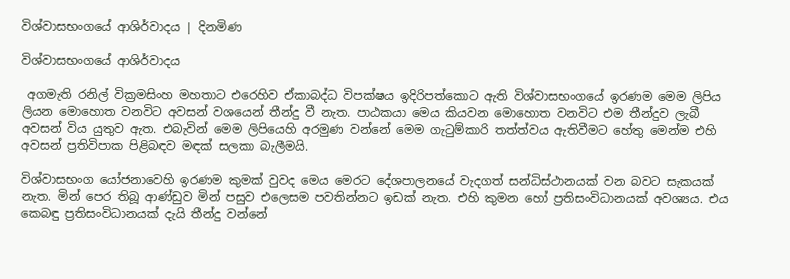විශ්වාසභංගයේ ආශිර්වාදය | දිනමිණ

විශ්වාසභංගයේ ආශිර්වාදය

 අගමැති රනිල් වික්‍රමසිංහ මහතාට එරෙහිව ඒකාබද්ධ විපක්ෂය ඉදිරිපත්කොට ඇති විශ්වාසභංගයේ ඉරණම මෙම ලිපිය ලියන මොහොත වනවිට අවසන් වශයෙන් තීන්දු වී නැත. පාඨකයා මෙය කියවන මොහොත වනවිට එම තීන්දුව ලැබී අවසන් විය යුතුව ඇත. එබැවින් මෙම ලිපියෙහි අරමුණ වන්නේ මෙම ගැටුම්කාරි තත්ත්වය ඇතිවීමට හේතු මෙන්ම එහි අවසන් ප්‍රතිවිපාක පිළිබඳව මඳක් සලකා බැලීමයි.

විශ්වාසභංග යෝජනාවෙහි ඉරණම කුමක් වුවද මෙය මෙරට දේශපාලනයේ වැදගත් සන්ධිස්ථානයක් වන බවට සැකයක් නැත. මින් පෙර තිබූ ආණ්ඩුව මින් පසුව එලෙසම පවතින්නට ඉඩක් නැත. එහි කුමන හෝ ප්‍රතිසංවිධානයක් අවශ්‍යය. එය කෙබඳු ප්‍රතිසංවිධානයක් දැයි තීන්දු වන්නේ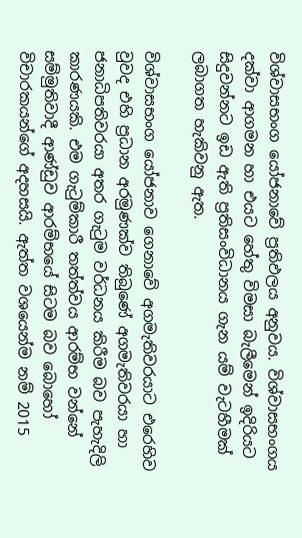විශ්වාසභංග යෝජනාවේ ප්‍රතිඵලය අනුවය. විශ්වාසභංගය දක්වා ආගමන හා එයට හේතු විමසා බැලීමෙන් ඉදිරියට සිදුවන්නට ඉඩ ඇති ප්‍රතිසංවිධානය ගැන යම් වැටහීමක් ලබාගත හැකිවනු ඇත.

විශ්වාසභංග යෝජනාව ගෙනාවේ අගමැතිවරයාට එරෙහිව වුවද එහි ප්‍රධාන අරමුණක්ව තිබුණේ අගමැතිවරයා හා ජනාධිපතිවරයා අතර ගැටුම වර්ධනය කිරීම බව පැහැදිලි කාරණයකි. එම ගැටුම්කාරී තත්ත්වය ආරම්භ වන්නේ සම්මුතිවාදී ආණ්ඩුව ආරම්භයේ සිටම බව බොහෝ විචාරකයන්ගේ අදහසයි. ඇත්ත වශයෙන්ම නම් 2015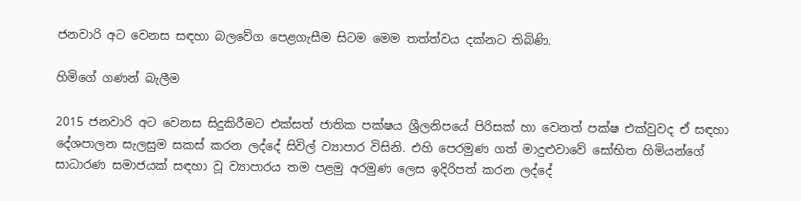ජනවාරි අට වෙනස සඳහා බලවේග පෙළගැසීම සිටම මෙම තත්ත්වය දක්නට තිබිණි.

හිමිගේ ගණන් බැලීම

2015 ජනවාරි අට වෙනස සිදුකිරීමට එක්සත් ජාතික පක්ෂය ශ්‍රීලනිපයේ පිරිසක් හා වෙනත් පක්ෂ එක්වුවද ඒ සඳහා දේශපාලන සැලසුම සකස් කරන ලද්දේ සිවිල් ව්‍යාපාර විසිනි. එහි පෙරමුණ ගත් මාදුළුවාවේ සෝභිත හිමියන්ගේ සාධාරණ සමාජයක් සඳහා වූ ව්‍යාපාරය තම පළමු අරමුණ ලෙස ඉදිරිපත් කරන ලද්දේ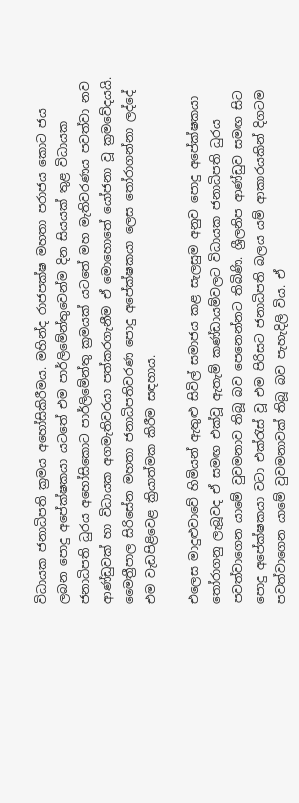විධායක ජනාධිපති ක්‍රමය අහෝසිකිරීමය. මහින්ද රාජපක්ෂ මහතා පරාජය කොට ජය ලබන පොදු අපේක්ෂකයා යටතේ එම පාර්ලිමේන්තුවෙන්ම දින සියයක් තුළ විධායක ජනාධිපති ධුරය අහෝසිකොට පාර්ලිමේන්තු ක්‍රමයක් යටතේ මහ මැතිවරණය පවත්වා නව ආණ්ඩුවක් හා විධායක අගමැතිවරයා පත්කරගැනීම ඒ මොහොතේ යෝජනා වූ ක්‍රමවේදයයි. මෛත්‍රීපාල සිරිසේන මහතා ජනාධිපතිවරණ පොදු අපේක්ෂකයා ලෙස තෝරාගන්නා ලද්දේ එම වැඩපිළිවෙළ ක්‍රියාත්මක කිරීම සඳහාය.

එලෙස මාදුළුවාවේ හිමියන් ඇතුළු සිවිල් සමාජය කළ සැලසුම අනුව පොදු අපේක්ෂකයා තෝරාගනු ලැබූවද ඒ සමඟ එක්වූ ඇතැම් කණ්ඩායම්වලට විධායක ජනාධිපති ධුරය පවත්වාගෙන යාමේ වුවමනාව තිබූ බව පෙනෙන්නට තිබිණි. ශ්‍රීලනිප ආණ්ඩුව සමඟ සිට පොදු අපේක්ෂකයා වටා එක්රැස් වූ එම පිරිසට ජනාධිපති බලය යම් ආකාරයකින් දිගටම පවත්වාගෙන යාමේ වුවමනාවක් තිබූ බව පැහැදිලි විය. ඒ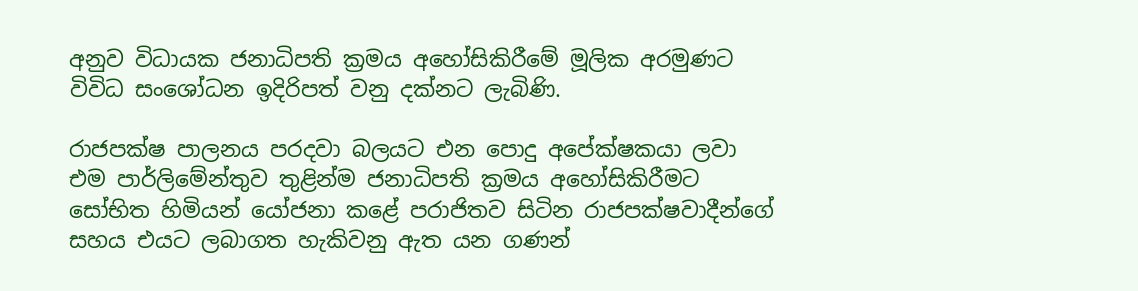අනුව විධායක ජනාධිපති ක්‍රමය අහෝසිකිරීමේ මූලික අරමුණට විවිධ සංශෝධන ඉදිරිපත් වනු දක්නට ලැබිණි.

රාජපක්ෂ පාලනය පරදවා බලයට එන පොදු අපේක්ෂකයා ලවා එම පාර්ලිමේන්තුව තුළින්ම ජනාධිපති ක්‍රමය අහෝසිකිරීමට සෝභිත හිමියන් යෝජනා කළේ පරාජිතව සිටින රාජපක්ෂවාදීන්ගේ සහය එයට ලබාගත හැකිවනු ඇත යන ගණන්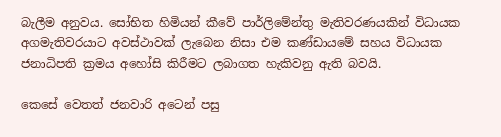බැලීම අනුවය. සෝභිත හිමියන් කීවේ පාර්ලිමේන්තු මැතිවරණයකින් විධායක අගමැතිවරයාට අවස්ථාවක් ලැබෙන නිසා එම කණ්ඩායමේ සහය විධායක ජනාධිපති ක්‍රමය අහෝසි කිරීමට ලබාගත හැකිවනු ඇති බවයි.

කෙසේ වෙතත් ජනවාරි අටෙන් පසු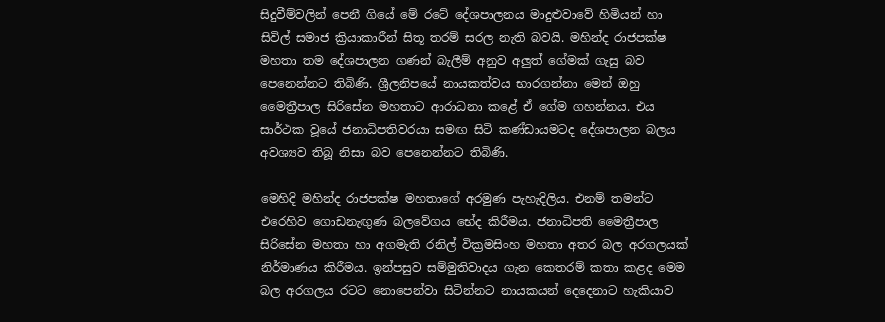සිදුවීම්වලින් පෙනී ගියේ මේ රටේ දේශපාලනය මාදුළුවාවේ හිමියන් හා සිවිල් සමාජ ක්‍රියාකාරීන් සිතූ තරම් සරල නැති බවයි. මහින්ද රාජපක්ෂ මහතා තම දේශපාලන ගණන් බැලීම් අනුව අලුත් ගේමක් ගැසු බව පෙනෙන්නට තිබිණි. ශ්‍රීලනිපයේ නායකත්වය භාරගන්නා මෙන් ඔහු මෛත්‍රීපාල සිරිසේන මහතාට ආරාධනා කළේ ඒ ගේම ගහන්නය. එය සාර්ථක වූයේ ජනාධිපතිවරයා සමඟ සිටි කණ්ඩායමටද දේශපාලන බලය අවශ්‍යව තිබූ නිසා බව පෙනෙන්නට තිබිණි.

මෙහිදි මහින්ද රාජපක්ෂ මහතාගේ අරමුණ පැහැදිලිය. එනම් තමන්ට එරෙහිව ගොඩනැඟුණ බලවේගය භේද කිරීමය. ජනාධිපති මෛත්‍රීපාල සිරිසේන මහතා හා අගමැති රනිල් වික්‍රමසිංහ මහතා අතර බල අරගලයක් නිර්මාණය කිරීමය. ඉන්පසුව සම්මුතිවාදය ගැන කෙතරම් කතා කළද මෙම බල අරගලය රටට නොපෙන්වා සිටින්නට නායකයන් දෙදෙනාට හැකියාව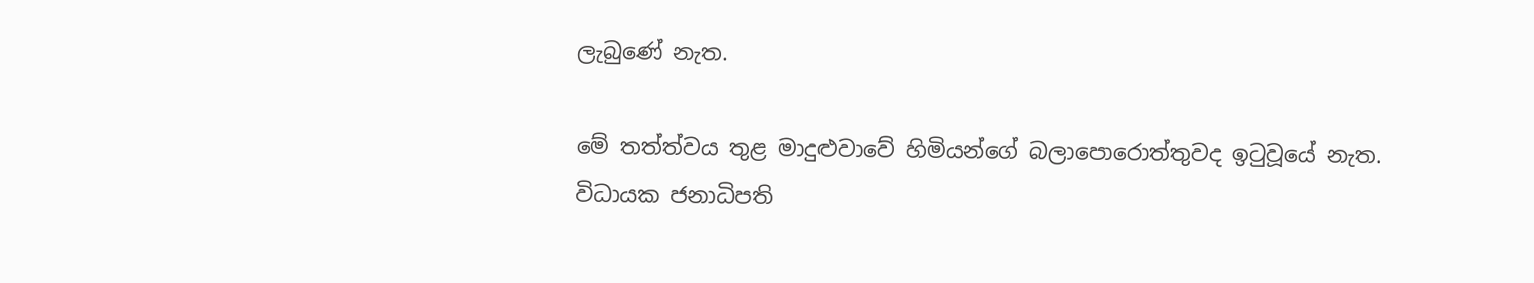ලැබුණේ නැත.

මේ තත්ත්වය තුළ මාදුළුවාවේ හිමියන්ගේ බලාපොරොත්තුවද ඉටුවූයේ නැත. විධායක ජනාධිපති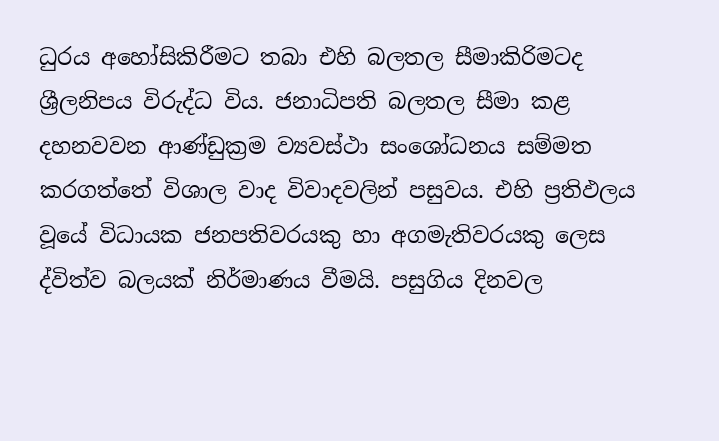ධුරය අහෝසිකිරීමට තබා එහි බලතල සීමාකිරිමටද ශ්‍රීලනිපය විරුද්ධ විය. ජනාධිපති බලතල සීමා කළ දහනවවන ආණ්ඩුක්‍රම ව්‍යවස්ථා ස‍ංශෝධනය සම්මත කරගත්තේ විශාල වාද විවාදවලින් පසුවය. එහි ප්‍රතිඵලය වූයේ විධායක ජනපතිවරයකු හා අගමැතිවරයකු ලෙස ද්විත්ව බලයක් නිර්මාණය වීමයි. පසුගිය දිනවල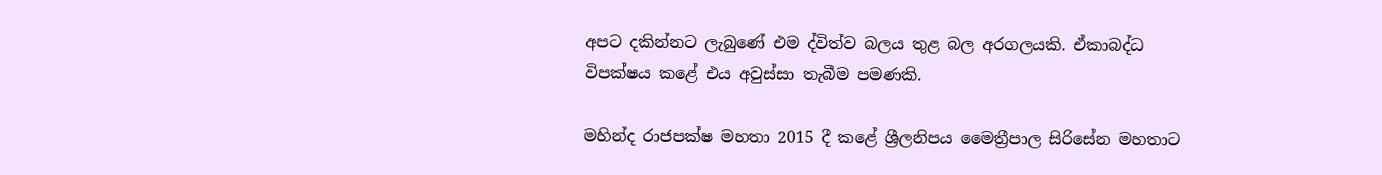අපට දකින්නට ලැබුණේ එම ද්විත්ව බලය තුළ බල අරගලයකි. ඒකාබද්ධ විපක්ෂය කළේ එය අවුස්සා තැබීම පමණකි.

මහින්ද රාජපක්ෂ මහතා 2015 දී කළේ ශ්‍රීලනිපය මෛත්‍රීපාල සිරිසේන මහතාට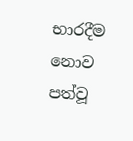භාරදීම නොව පත්වූ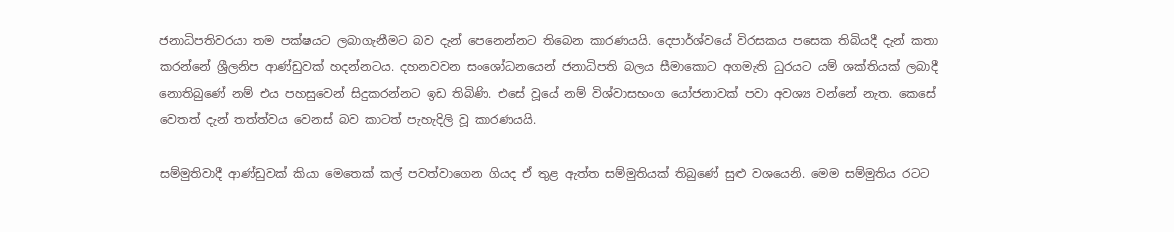ජනාධිපතිවරයා තම පක්ෂයට ලබාගැනීමට බව දැන් පෙනෙන්නට තිබෙන කාරණයයි. දෙපාර්ශ්වයේ විරසකය පසෙක තිබියදී දැන් කතා කරන්නේ ශ්‍රීලනිප ආණ්ඩුවක් හදන්නටය. දහනවවන සංශෝධනයෙන් ජනාධිපති බලය සීමාකොට අගමැති ධුරයට යම් ශක්තියක් ලබාදී නොතිබුණේ නම් එය පහසුවෙන් සිදුකරන්නට ඉඩ තිබිණි. එසේ වූයේ නම් විශ්වාසභංග යෝජනාවක් පවා අවශ්‍ය වන්නේ නැත. කෙසේ වෙතත් දැන් තත්ත්වය වෙනස් බව කාටත් පැහැදිලි වූ කාරණයයි.

සම්මුතිවාදී ආණ්ඩුවක් කියා මෙතෙක් කල් පවත්වාගෙන ගියද ඒ තුළ ඇත්ත සම්මුතියක් තිබුණේ සුළු වශයෙනි. මෙම සම්මුතිය රටට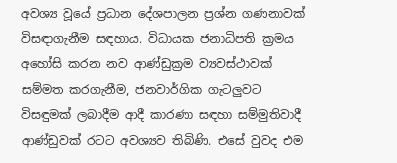අවශ්‍ය වූයේ ප්‍රධාන දේශපාලන ප්‍රශ්න ගණනාවක් විසඳාගැනීම සඳහාය. විධායක ජනාධිපති ක්‍රමය අහෝසි කරන නව ආණ්ඩුක්‍රම ව්‍යවස්ථාවක් සම්මත කරගැනීම, ජනවාර්ගික ගැටලුවට විසඳුමක් ලබාදීම ආදී කාරණා සඳහා සම්මුතිවාදී ආණ්ඩුවක් රටට අවශ්‍යව තිබිණි. එසේ වුවද එම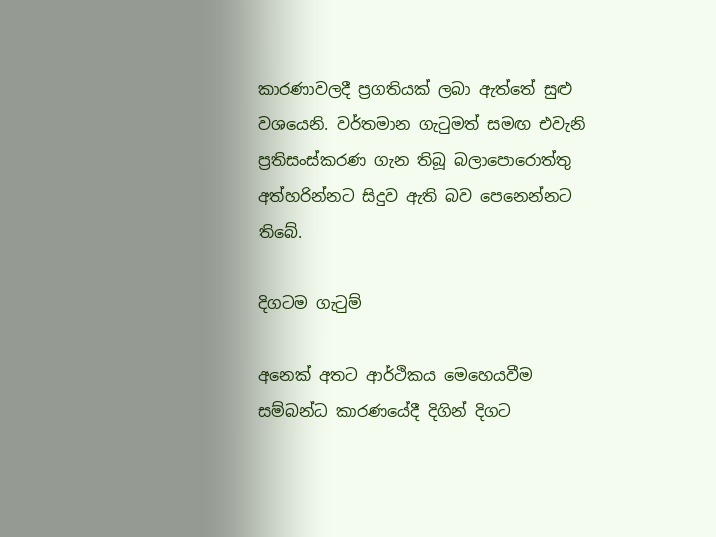කාරණාවලදී ප්‍රගතියක් ලබා ඇත්තේ සුළු වශයෙනි. වර්තමාන ගැටුමත් සමඟ එවැනි ප්‍රතිසංස්කරණ ගැන තිබූ බලාපොරොත්තු අත්හරින්නට සිදුව ඇති බව පෙනෙන්නට තිබේ.

දිගටම ගැටුම්

අනෙක් අතට ආර්ථිකය මෙහෙයවීම සම්බන්ධ කාරණයේදී දිගින් දිගට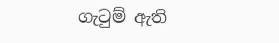ගැටුම් ඇති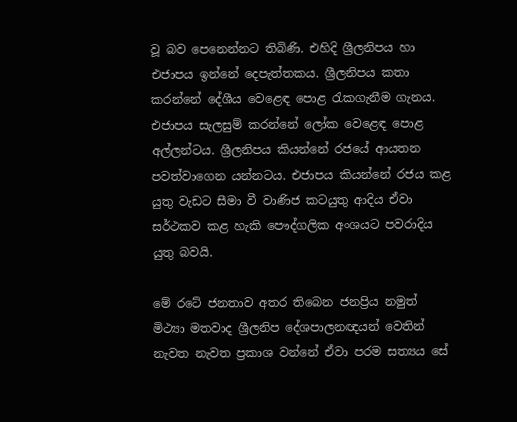වූ බව පෙනෙන්නට තිබිණි. එහිදි ශ්‍රීලනිපය හා එජාපය ඉන්නේ දෙපැත්තකය. ශ්‍රීලනිපය කතා කරන්නේ දේශීය වෙළෙඳ පොළ රැකගැනීම ගැනය. එජාපය සැලසුම් කරන්නේ ලෝක වෙළෙඳ පොළ අල්ලන්ටය. ශ්‍රීලනිපය කියන්නේ රජයේ ආයතන පවත්වාගෙන යන්නටය. එජාපය කියන්නේ රජය කළ යුතු වැඩට සීමා වී වාණිජ කටයුතු ආදිය ඒවා සර්ථකව කළ හැකි පෞද්ගලික අංශයට පවරාදිය යුතු බවයි.

මේ රටේ ජනතාව අතර තිබෙන ජනප්‍රිය නමුත් මිථ්‍යා මතවාද ශ්‍රීලනිප දේශපාලනඥයන් වෙතින් නැවත නැවත ප්‍රකාශ වන්නේ ඒවා පරම සත්‍යය සේ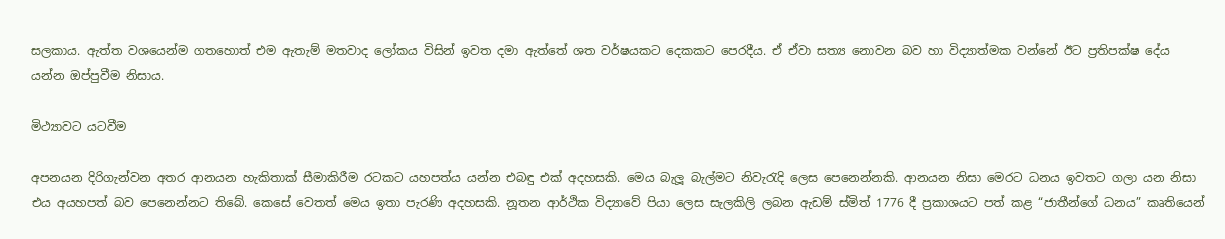සලකාය. ඇත්ත වශයෙන්ම ගතහොත් එම ඇතැම් මතවාද ලෝකය විසින් ඉවත දමා ඇත්තේ ශත වර්ෂයකට දෙකකට පෙරදීය. ඒ ඒවා සත්‍ය නොවන බව හා විද්‍යාත්මක වන්නේ ඊට ප්‍රතිපක්ෂ දේය යන්න ඔප්පුවීම නිසාය.

මිථ්‍යාවට යටවීම

අපනයන දිරිගැන්වන අතර ආනයන හැකිතාක් සීමාකිරීම රටකට යහපත්ය යන්න එබඳු එක් අදහසකි. මෙය බැලූ බැල්මට නිවැරැදි ලෙස පෙනෙන්නකි. ආනයන නිසා මෙරට ධනය ඉවතට ගලා යන නිසා එය අයහපත් බව පෙනෙන්නට තිබේ. කෙසේ වෙතත් මෙය ඉතා පැරණි අදහසකි. නූතන ආර්ථික විද්‍යාවේ පියා ලෙස සැලකිලි ලබන ඇඩම් ස්මිත් 1776 දී ප්‍රකාශයට පත් කළ “ජාතීන්ගේ ධනය” කෘතියෙන්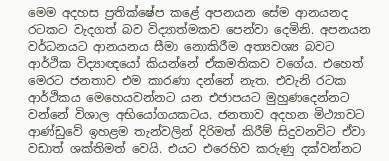මෙම අදහස ප්‍රතික්ෂේප කළේ අපනයන සේම ආනයනද රටකට වැදගත් බව විද්‍යාත්මකව පෙන්වා දෙමිනි. අපනයන වර්ධනයට ආනයනය සීමා නොකිරීම අත්‍යවශ්‍ය බවට ආර්ථික විද්‍යාඥයෝ කියන්නේ ඒකමතිකව වගේය. එහෙත් මෙරට ජනතාව එම කාරණා දන්නේ නැත. එවැනි රටක ආර්ථිකය මෙහෙයවන්නට යන එජාපයට මුහුණදෙන්නට වන්නේ විශාල අභියෝගයකටය. ජනතාව අදහන මිථ්‍යාවට ආණ්ඩුවේ ඉහළම තැන්වලින් දිරිමත් කිරීම් සිදුවනවිට ඒවා වඩාත් ශක්තිමත් වෙයි. එයට එරෙහිව කරුණු දක්වන්නට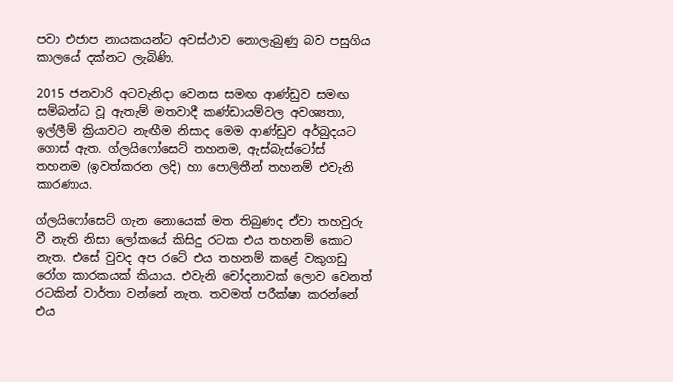පවා එජාප නායකයන්ට අවස්ථාව නොලැබුණු බව පසුගිය කාලයේ දක්නට ලැබිණි.

2015 ජනවාරි අටවැනිදා වෙනස සමඟ ආණ්ඩුව සමඟ සම්බන්ධ වූ ඇතැම් මතවාදී කණ්ඩායම්වල අවශ්‍යතා, ඉල්ලීම් ක්‍රියාවට නැඟීම නිසාද මෙම ආණ්ඩුව අර්බුදයට ගොස් ඇත. ග්ලයිෆෝසෙට් තහනම, ඇස්බැස්ටෝස් තහනම (ඉවත්කරන ලදි) හා පොලිතීන් තහනම් එවැනි කාරණාය.

ග්ලයිෆෝසෙට් ගැන නොයෙක් මත තිබුණද ඒවා තහවුරු වී නැති නිසා ‍ලෝකයේ කිසිදු රටක එය තහනම් කොට නැත. එසේ වුවද අප රටේ එය තහනම් කළේ වකුගඩු රෝග කාරකයක් කියාය. එවැනි චෝදනාවක් ලොව වෙනත් රටකින් වාර්තා වන්නේ නැත. තවමත් පරීක්ෂා කරන්නේ එය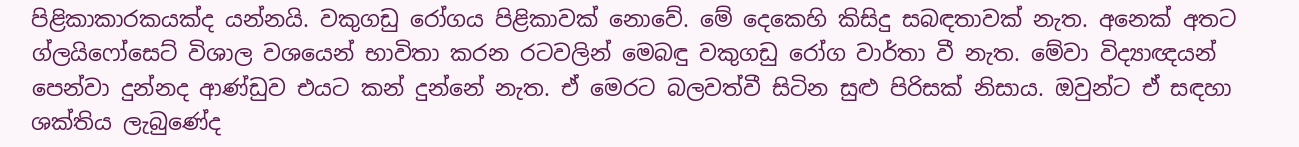පිළිකාකාරකයක්ද යන්නයි. වකුගඩු රෝගය පිළිකාවක් නොවේ. මේ දෙකෙහි කිසිදු සබඳතාවක් නැත. අනෙක් අතට ග්ලයි‍ෆෝසෙට් විශාල වශයෙන් භාවිතා කරන රටවලින් මෙබඳු වකුගඩු රෝග වාර්තා වී නැත. මේවා විද්‍යාඥයන් පෙන්වා දුන්නද ආණ්ඩුව එයට කන් දුන්නේ නැත. ඒ මෙරට බලවත්වී සිටින සුළු පිරිසක් නිසාය. ඔවුන්ට ඒ සඳහා ශක්තිය ලැබුණේද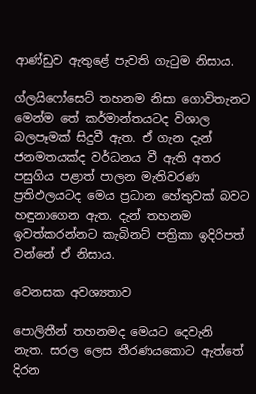ආණ්ඩුව ඇතුළේ පැවති ගැටුම නිසාය.

ග්ලයිෆෝසෙට් තහනම නිසා ගොවිතැනට මෙන්ම තේ කර්මාන්තයටද විශාල බලපෑමක් සිදුවී ඇත. ඒ ගැන දැන් ජනමතයක්ද වර්ධනය වී ඇති අතර පසුගිය පළාත් පාලන මැතිවරණ ප්‍රතිඵලයටද මෙය ප්‍රධාන හේතුවක් බවට හඳුනාගෙන ඇත. දැන් තහනම ඉවත්කරන්නට කැබිනට් පත්‍රිකා ඉදිරිපත් වන්නේ ඒ නිසාය.

වෙනසක අවශ්‍යතාව

පොලිතීන් තහනමද මෙයට දෙවැනි නැත. සරල ලෙස තීරණයකොට ඇත්තේ දිරන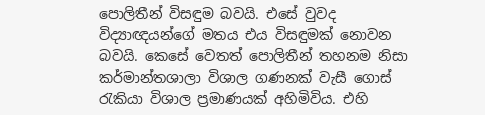පොලිතීන් විසඳුම බවයි. එසේ වුවද විද්‍යාඥයන්ගේ මතය එය විසඳුමක් නොවන බවයි. කෙසේ වෙතත් පොලිතීන් තහනම නිසා කර්මාන්තශාලා විශාල ගණනක් වැසී ගොස් රැකියා විශාල ප්‍රමාණයක් අහිමිවිය. එහි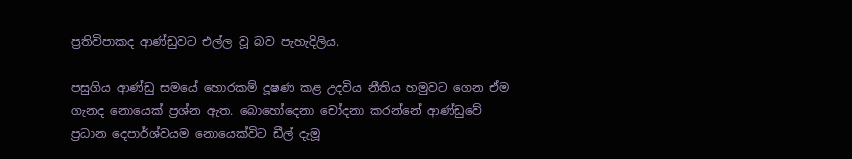ප්‍රතිවිපාකද ආණ්ඩුවට එල්ල වූ බව පැහැදිලිය.

පසුගිය ආණ්ඩු සමයේ හොරකම් දූෂණ කළ උදවිය නීතිය හමුවට ගෙන ඒම ගැනද නොයෙක් ප්‍රශ්න ඇත. බොහෝදෙනා චෝදනා කරන්නේ ආණ්ඩුවේ ප්‍රධාන දෙපාර්ශ්වයම නොයෙක්විට ඩීල් දැමූ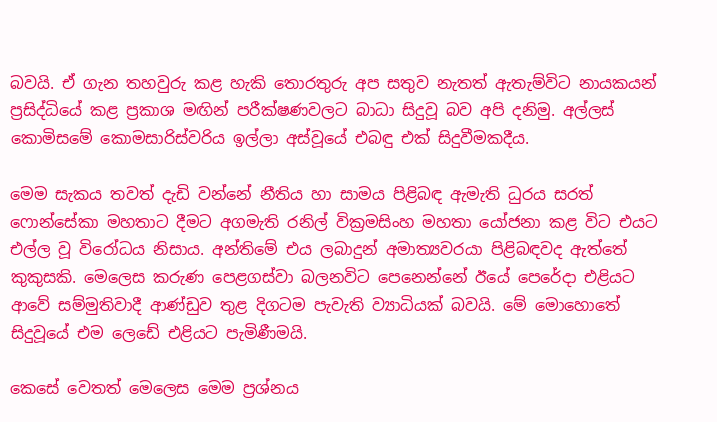බවයි. ඒ ගැන තහවුරු කළ හැකි තොරතුරු අප සතුව නැතත් ඇතැම්විට නායකයන් ප්‍රසිද්ධියේ කළ ප්‍රකාශ මඟින් පරීක්ෂණවලට බාධා සිදුවූ බව අපි දනිමු. අල්ලස් කොමිසමේ කොමසාරිස්වරිය ඉල්ලා අස්වූයේ එබඳු එක් සිදුවීමකදීය.

මෙම සැකය තවත් දැඩි වන්නේ නීතිය හා සාමය පිළිබඳ ඇමැති ධුරය සරත් ෆොන්සේකා මහතාට දීමට අගමැති රනිල් වික්‍රමසිංහ මහතා යෝජනා කළ විට එයට එල්ල වූ විරෝධය නිසාය. අන්තිමේ එය ලබාදුන් අමාත්‍යවරයා පිළිබඳවද ඇත්තේ කුකුසකි. මෙලෙස කරුණ පෙළගස්වා බලනවිට පෙනෙන්නේ ඊයේ පෙරේදා එළියට ආවේ සම්මුතිවාදී ආණ්ඩුව තුළ දිගටම පැවැති ව්‍යාධියක් බවයි. මේ මොහොතේ සිදුවූයේ එම ලෙඩේ එළියට පැමිණීමයි.

කෙසේ වෙතත් මෙලෙස මෙම ප්‍රශ්නය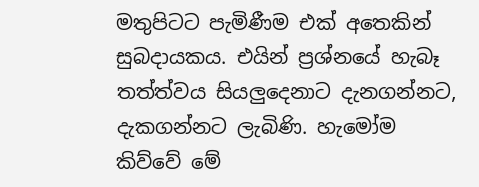මතුපිටට පැමිණීම එක් අතෙකින් සුබදායකය. එයින් ප්‍රශ්නයේ හැබෑ තත්ත්වය සියලුදෙනාට දැනගන්නට, දැකගන්නට ලැබිණි. හැමෝම කිව්වේ මේ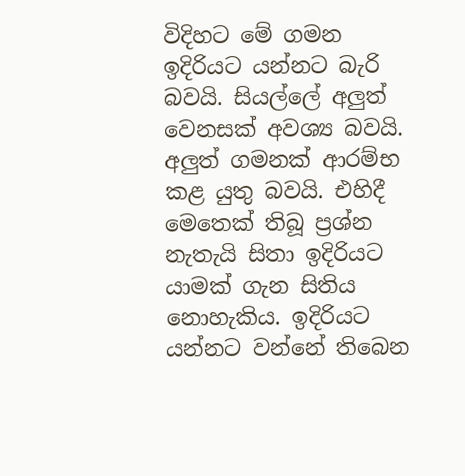විදිහට මේ ගමන ඉදිරියට යන්නට බැරි බවයි. සියල්ලේ අලුත් වෙනසක් අවශ්‍ය බවයි. අලුත් ගමනක් ආරම්භ කළ යුතු බවයි. එහිදී මෙතෙක් තිබූ ප්‍රශ්න නැතැයි සිතා ඉදිරියට යාමක් ගැන සිතිය නොහැකිය. ඉදිරියට යන්නට වන්නේ තිබෙන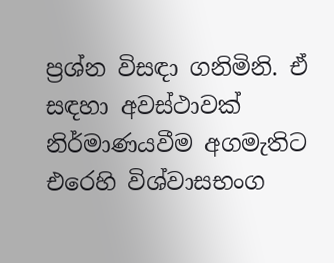ප්‍රශ්න විසඳා ගනිමිනි. ඒ සඳහා අවස්ථාවක් නිර්මාණයවීම අගමැතිට එරෙහි විශ්වාසභංග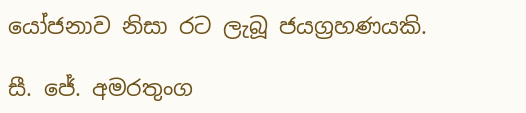යෝජනාව නිසා රට ලැබූ ජයග්‍රහණයකි.

සී. ජේ. අමරතුංග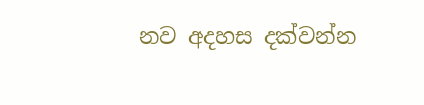නව අදහස දක්වන්න